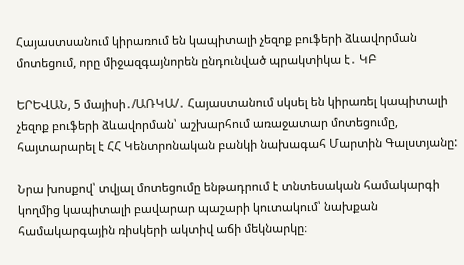Հայաստսանում կիրառում են կապիտալի չեզոք բուֆերի ձևավորման մոտեցում, որը միջազգայնորեն ընդունված պրակտիկա է․ ԿԲ

ԵՐԵՎԱՆ, 5 մայիսի․/ԱՌԿԱ/․ Հայաստանում սկսել են կիրառել կապիտալի չեզոք բուֆերի ձևավորման՝ աշխարհում առաջատար մոտեցումը, հայտարարել է ՀՀ Կենտրոնական բանկի նախագահ Մարտին Գալստյանը:

Նրա խոսքով՝ տվյալ մոտեցումը ենթադրում է տնտեսական համակարգի կողմից կապիտալի բավարար պաշարի կուտակում՝ նախքան համակարգային ռիսկերի ակտիվ աճի մեկնարկը։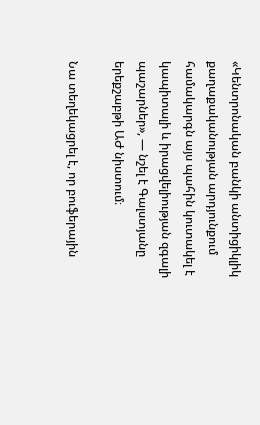«Կենտրոնական բանկի անտիցիկլիկ քաղաքականության արդյունքում համակարգն այս պահին կուտակել է կապիտալի և իրացվելիության զգալի պաշարներ», — նշել է Գալստյանը երեքշաբթի ԱԺ նիստում։

Նա տեղեկացրել է, որ բուֆերային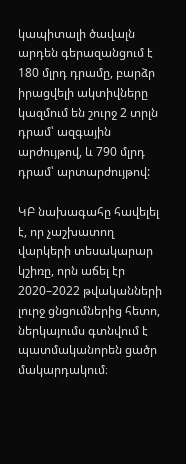կապիտալի ծավալն արդեն գերազանցում է 180 մլրդ դրամը, բարձր իրացվելի ակտիվները կազմում են շուրջ 2 տրլն դրամ՝ ազգային արժույթով, և 790 մլրդ դրամ՝ արտարժույթով:

ԿԲ նախագահը հավելել է, որ չաշխատող վարկերի տեսակարար կշիռը, որն աճել էր 2020–2022 թվականների լուրջ ցնցումներից հետո, ներկայումս գտնվում է պատմականորեն ցածր մակարդակում։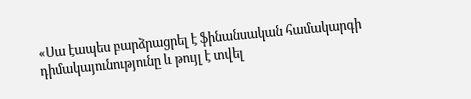«Սա էապես բարձրացրել է ֆինանսական համակարգի դիմակայունությունը և թույլ է տվել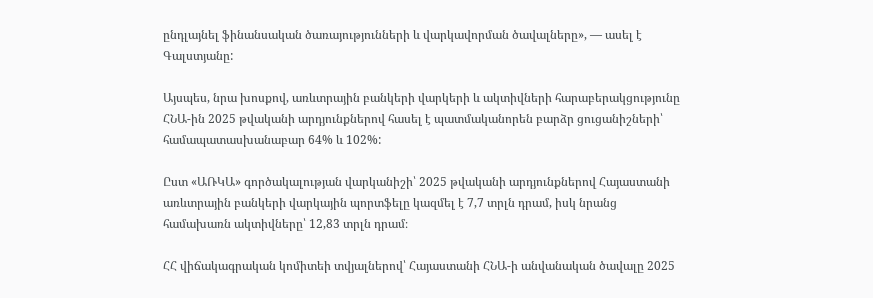ընդլայնել ֆինանսական ծառայությունների և վարկավորման ծավալները», — ասել է Գալստյանը:

Այսպես, նրա խոսքով, առևտրային բանկերի վարկերի և ակտիվների հարաբերակցությունը ՀՆԱ-ին 2025 թվականի արդյունքներով հասել է պատմականորեն բարձր ցուցանիշների՝ համապատասխանաբար 64% և 102%:

Ըստ «ԱՌԿԱ» գործակալության վարկանիշի՝ 2025 թվականի արդյունքներով Հայաստանի առևտրային բանկերի վարկային պորտֆելը կազմել է 7,7 տրլն դրամ, իսկ նրանց համախառն ակտիվները՝ 12,83 տրլն դրամ։

ՀՀ վիճակագրական կոմիտեի տվյալներով՝ Հայաստանի ՀՆԱ-ի անվանական ծավալը 2025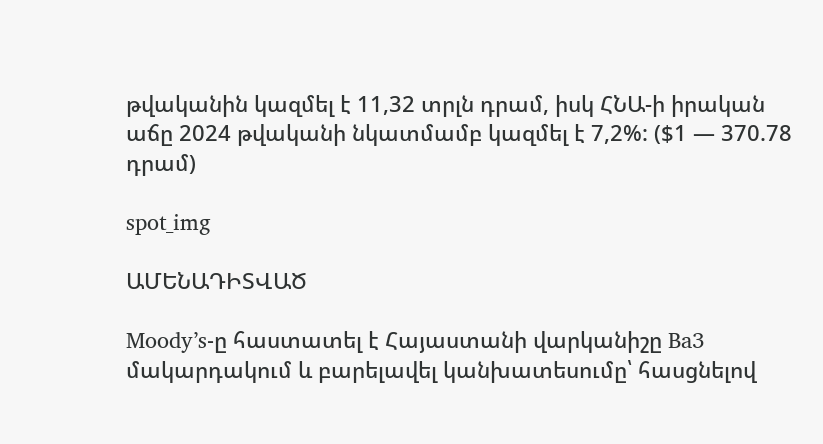թվականին կազմել է 11,32 տրլն դրամ, իսկ ՀՆԱ-ի իրական աճը 2024 թվականի նկատմամբ կազմել է 7,2%: ($1 — 370.78 դրամ)

spot_img

ԱՄԵՆԱԴԻՏՎԱԾ

Moody’s-ը հաստատել է Հայաստանի վարկանիշը Ba3 մակարդակում և բարելավել կանխատեսումը՝ հասցնելով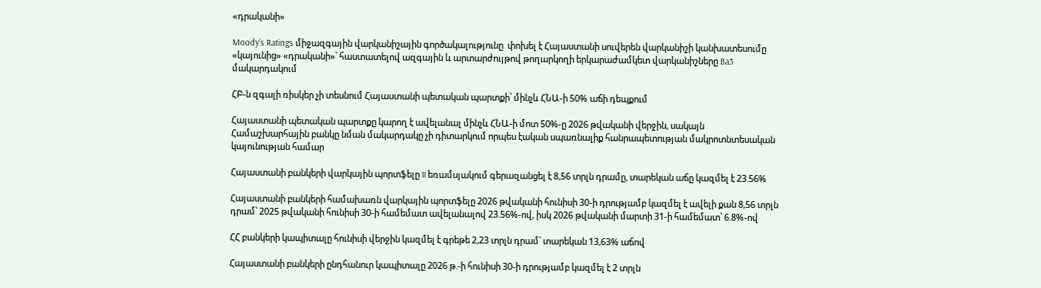«դրականի»

Moody’s Ratings միջազգային վարկանիշային գործակալությունը  փոխել է Հայաստանի սուվերեն վարկանիշի կանխատեսումը «կայունից» «դրականի»՝ հաստատելով ազգային և արտարժույթով թողարկողի երկարաժամկետ վարկանիշները Ba3 մակարդակում

ՀԲ-ն զգալի ռիսկեր չի տեսնում Հայաստանի պետական պարտքի՝ մինչև ՀՆԱ-ի 50% աճի դեպքում

Հայաստանի պետական պարտքը կարող է ավելանալ մինչև ՀՆԱ-ի մոտ 50%-ը 2026 թվականի վերջին, սակայն Համաշխարհային բանկը նման մակարդակը չի դիտարկում որպես էական սպառնալիք հանրապետության մակրոտնտեսական կայունության համար

Հայաստանի բանկերի վարկային պորտֆելը II եռամսյակում գերազանցել է 8,56 տրլն դրամը, տարեկան աճը կազմել է 23.56%

Հայաստանի բանկերի համախառն վարկային պորտֆելը 2026 թվականի հունիսի 30-ի դրությամբ կազմել է ավելի քան 8,56 տրլն դրամ՝ 2025 թվականի հունիսի 30-ի համեմատ ավելանալով 23.56%-ով, իսկ 2026 թվականի մարտի 31-ի համեմատ՝ 6.8%-ով

ՀՀ բանկերի կապիտալը հունիսի վերջին կազմել է գրեթե 2,23 տրլն դրամ՝ տարեկան 13,63% աճով

Հայաստանի բանկերի ընդհանուր կապիտալը 2026 թ.-ի հունիսի 30-ի դրությամբ կազմել է 2 տրլն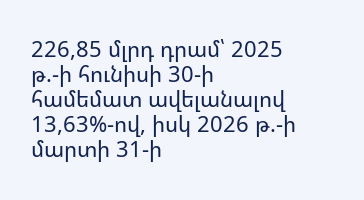226,85 մլրդ դրամ՝ 2025 թ.-ի հունիսի 30-ի համեմատ ավելանալով 13,63%-ով, իսկ 2026 թ.-ի մարտի 31-ի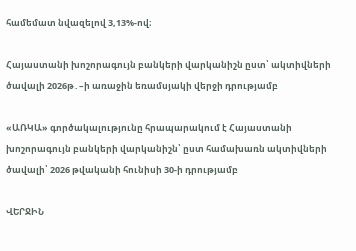համեմատ նվազելով 3,13%-ով։

Հայաստանի խոշորագույն բանկերի վարկանիշն ըստ՝ ակտիվների ծավալի 2026թ․–ի առաջին եռամսյակի վերջի դրությամբ

«ԱՌԿԱ» գործակալությունը հրապարակում է Հայաստանի խոշորագույն բանկերի վարկանիշն՝ ըստ համախառն ակտիվների ծավալի՝ 2026 թվականի հունիսի 30-ի դրությամբ

ՎԵՐՋԻՆ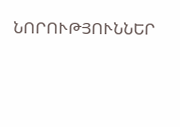ՆՈՐՈՒԹՅՈՒՆՆԵՐ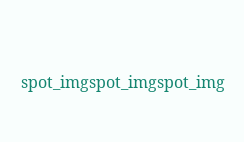spot_imgspot_imgspot_img